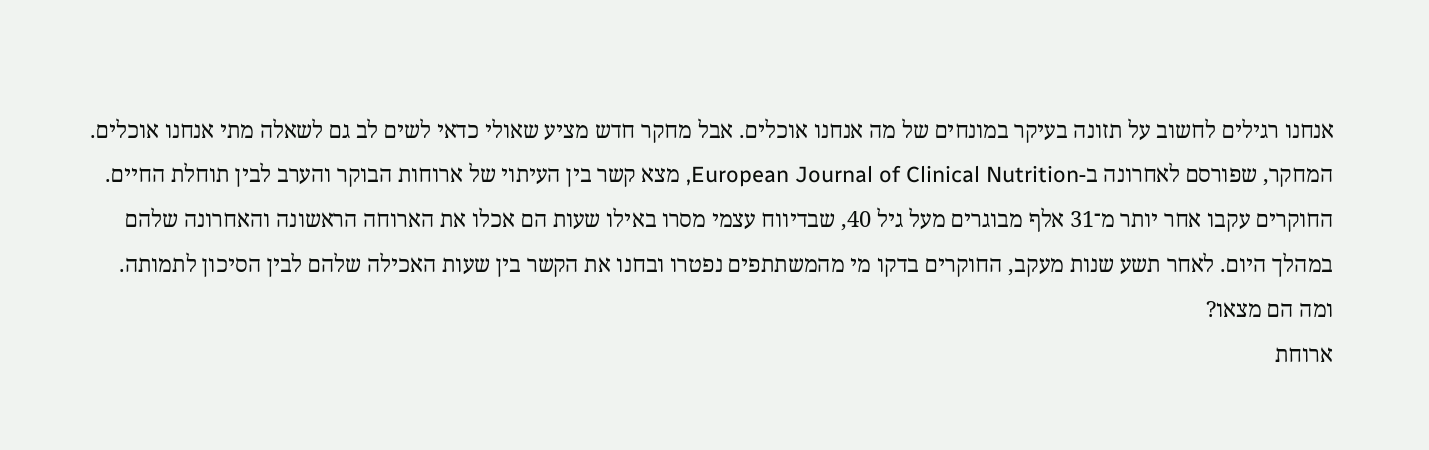אנחנו רגילים לחשוב על תזונה בעיקר במונחים של מה אנחנו אוכלים. אבל מחקר חדש מציע שאולי כדאי לשים לב גם לשאלה מתי אנחנו אוכלים.
המחקר, שפורסם לאחרונה ב-European Journal of Clinical Nutrition, מצא קשר בין העיתוי של ארוחות הבוקר והערב לבין תוחלת החיים. החוקרים עקבו אחר יותר מ־31 אלף מבוגרים מעל גיל 40, שבדיווח עצמי מסרו באילו שעות הם אכלו את הארוחה הראשונה והאחרונה שלהם במהלך היום. לאחר תשע שנות מעקב, החוקרים בדקו מי מהמשתתפים נפטרו ובחנו את הקשר בין שעות האכילה שלהם לבין הסיכון לתמותה.
ומה הם מצאו?
ארוחת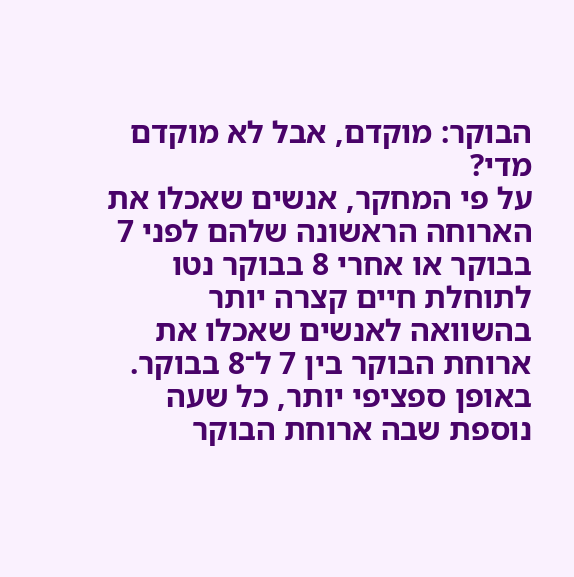הבוקר: מוקדם, אבל לא מוקדם מדי?
על פי המחקר, אנשים שאכלו את הארוחה הראשונה שלהם לפני 7 בבוקר או אחרי 8 בבוקר נטו לתוחלת חיים קצרה יותר בהשוואה לאנשים שאכלו את ארוחת הבוקר בין 7 ל־8 בבוקר.
באופן ספציפי יותר, כל שעה נוספת שבה ארוחת הבוקר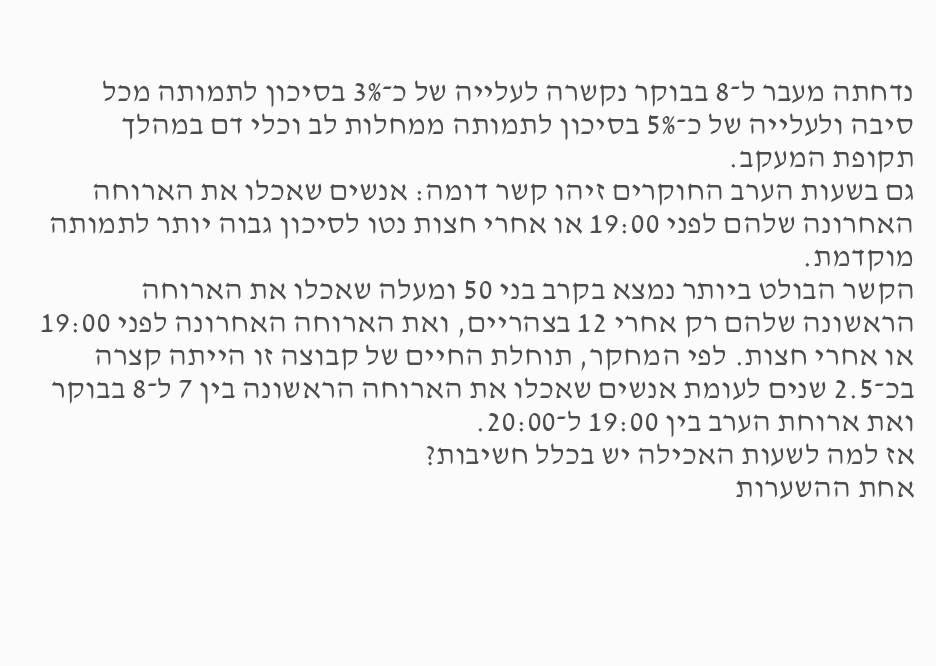נדחתה מעבר ל־8 בבוקר נקשרה לעלייה של כ־3% בסיכון לתמותה מכל סיבה ולעלייה של כ־5% בסיכון לתמותה ממחלות לב וכלי דם במהלך תקופת המעקב.
גם בשעות הערב החוקרים זיהו קשר דומה: אנשים שאכלו את הארוחה האחרונה שלהם לפני 19:00 או אחרי חצות נטו לסיכון גבוה יותר לתמותה מוקדמת.
הקשר הבולט ביותר נמצא בקרב בני 50 ומעלה שאכלו את הארוחה הראשונה שלהם רק אחרי 12 בצהריים, ואת הארוחה האחרונה לפני 19:00 או אחרי חצות. לפי המחקר, תוחלת החיים של קבוצה זו הייתה קצרה בכ־2.5 שנים לעומת אנשים שאכלו את הארוחה הראשונה בין 7 ל־8 בבוקר ואת ארוחת הערב בין 19:00 ל־20:00.
אז למה לשעות האכילה יש בכלל חשיבות?
אחת ההשערות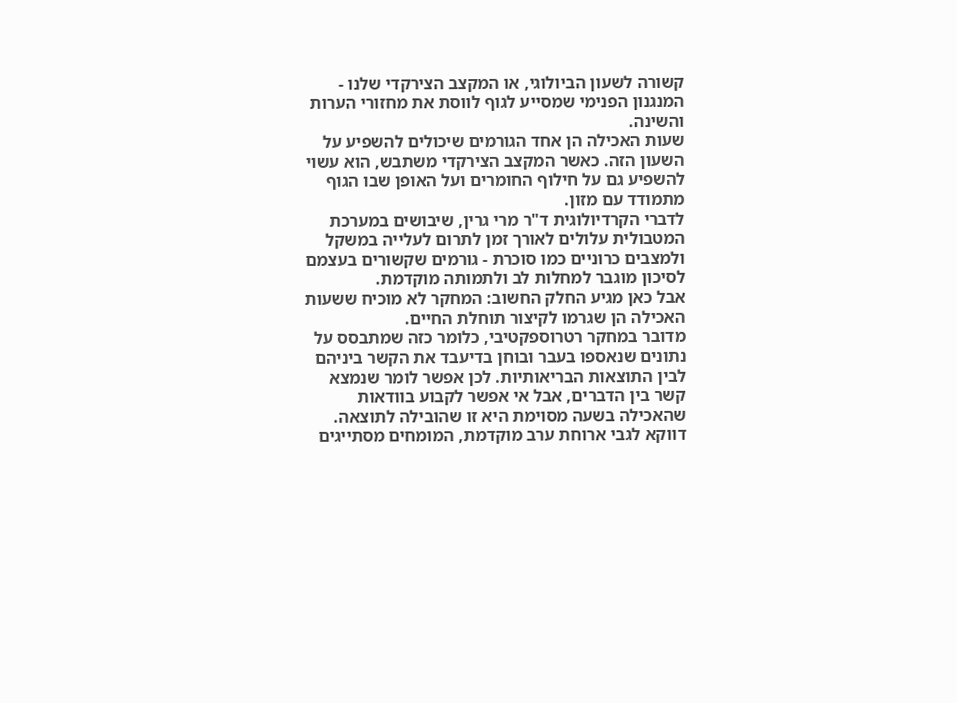קשורה לשעון הביולוגי, או המקצב הצירקדי שלנו - המנגנון הפנימי שמסייע לגוף לווסת את מחזורי הערות והשינה.
שעות האכילה הן אחד הגורמים שיכולים להשפיע על השעון הזה. כאשר המקצב הצירקדי משתבש, הוא עשוי להשפיע גם על חילוף החומרים ועל האופן שבו הגוף מתמודד עם מזון.
לדברי הקרדיולוגית ד"ר מרי גרין, שיבושים במערכת המטבולית עלולים לאורך זמן לתרום לעלייה במשקל ולמצבים כרוניים כמו סוכרת - גורמים שקשורים בעצמם לסיכון מוגבר למחלות לב ולתמותה מוקדמת.
אבל כאן מגיע החלק החשוב: המחקר לא מוכיח ששעות האכילה הן שגרמו לקיצור תוחלת החיים.
מדובר במחקר רטרוספקטיבי, כלומר כזה שמתבסס על נתונים שנאספו בעבר ובוחן בדיעבד את הקשר ביניהם לבין התוצאות הבריאותיות. לכן אפשר לומר שנמצא קשר בין הדברים, אבל אי אפשר לקבוע בוודאות שהאכילה בשעה מסוימת היא זו שהובילה לתוצאה.
דווקא לגבי ארוחת ערב מוקדמת, המומחים מסתייגים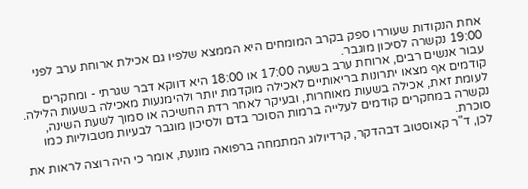אחת הנקודות שעוררו ספק בקרב המומחים היא הממצא שלפיו גם אכילת ארוחת ערב לפני 19:00 נקשרה לסיכון מוגבר.
עבור אנשים רבים, ארוחת ערב בשעה 17:00 או 18:00 היא דווקא דבר שגרתי - ומחקרים קודמים אף מצאו יתרונות בריאותיים לאכילה מוקדמת יותר ולהימנעות מאכילה בשעות הלילה.
לעומת זאת, אכילה בשעות מאוחרות, ובעיקר לאחר רדת החשיכה או סמוך לשעת השינה, נקשרה במחקרים קודמים לעלייה ברמות הסוכר בדם ולסיכון מוגבר לבעיות מטבוליות כמו סוכרת.
לכן, ד"ר קאוסטוב דבהדקר, קרדיולוג המתמחה ברפואה מונעת, אומר כי היה רוצה לראות את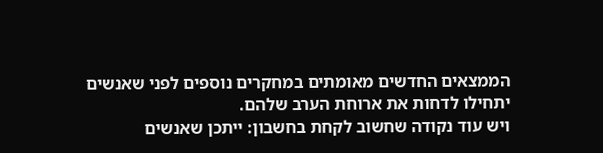הממצאים החדשים מאומתים במחקרים נוספים לפני שאנשים יתחילו לדחות את ארוחת הערב שלהם.
ויש עוד נקודה שחשוב לקחת בחשבון: ייתכן שאנשים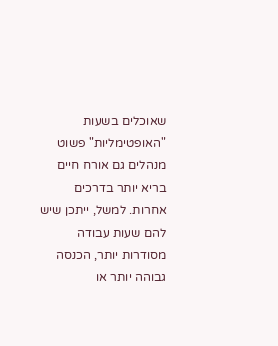שאוכלים בשעות "האופטימליות" פשוט מנהלים גם אורח חיים בריא יותר בדרכים אחרות. למשל, ייתכן שיש להם שעות עבודה מסודרות יותר, הכנסה גבוהה יותר או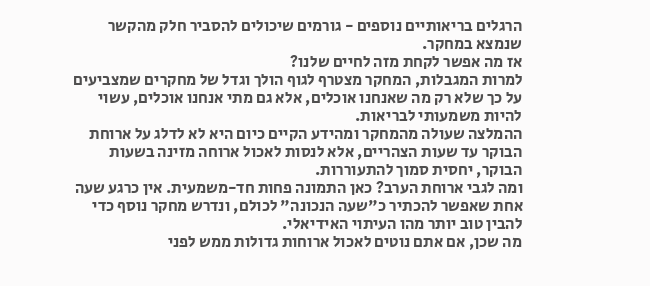הרגלים בריאותיים נוספים - גורמים שיכולים להסביר חלק מהקשר שנמצא במחקר.
אז מה אפשר לקחת מזה לחיים שלנו?
למרות המגבלות, המחקר מצטרף לגוף הולך וגדל של מחקרים שמצביעים על כך שלא רק מה שאנחנו אוכלים, אלא גם מתי אנחנו אוכלים, עשוי להיות משמעותי לבריאות.
ההמלצה שעולה מהמחקר ומהידע הקיים כיום היא לא לדלג על ארוחת הבוקר עד שעות הצהריים, אלא לנסות לאכול ארוחה מזינה בשעות הבוקר, יחסית סמוך להתעוררות.
ומה לגבי ארוחת הערב? כאן התמונה פחות חד-משמעית. אין כרגע שעה אחת שאפשר להכתיר כ"שעה הנכונה" לכולם, ונדרש מחקר נוסף כדי להבין טוב יותר מהו העיתוי האידיאלי.
מה שכן, אם אתם נוטים לאכול ארוחות גדולות ממש לפני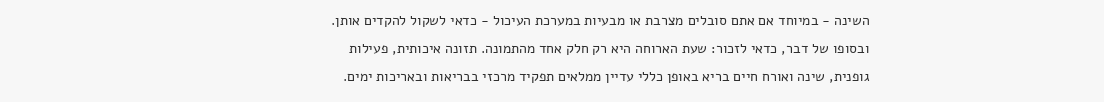השינה - במיוחד אם אתם סובלים מצרבת או מבעיות במערכת העיכול - כדאי לשקול להקדים אותן.
ובסופו של דבר, כדאי לזכור: שעת הארוחה היא רק חלק אחד מהתמונה. תזונה איכותית, פעילות גופנית, שינה ואורח חיים בריא באופן כללי עדיין ממלאים תפקיד מרכזי בבריאות ובאריכות ימים.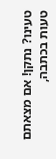טעינו? נתקן! אם מצאתם טעות בכתבה,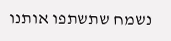נשמח שתשתפו אותנו